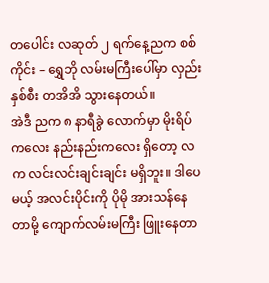တပေါင်း လဆုတ် ၂ ရက်နေ့ညက စစ်ကိုင်း – ရွှေဘို လမ်းမကြီးပေါ်မှာ လှည်း နှစ်စီး တအိအိ သွားနေတယ်။
အဲဒီ ညက ၈ နာရီခွဲ လောက်မှာ မိုးရိပ်ကလေး နည်းနည်းကလေး ရှိတော့ လက လင်းလင်းချင်းချင်း မရှိဘူး။ ဒါပေမယ့် အလင်းပိုင်းကို ပိုမို အားသန်နေတာမို့ ကျောက်လမ်းမကြီး ဖြူးနေတာ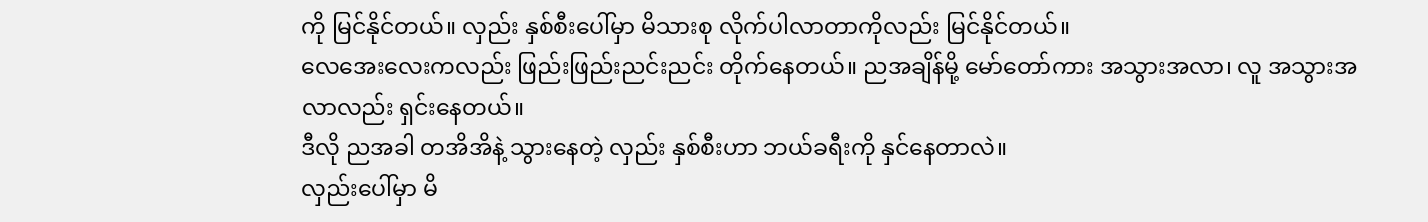ကို မြင်နိုင်တယ်။ လှည်း နှစ်စီးပေါ်မှာ မိသားစု လိုက်ပါလာတာကိုလည်း မြင်နိုင်တယ်။
လေအေးလေးကလည်း ဖြည်းဖြည်းညင်းညင်း တိုက်နေတယ်။ ညအချိန်မို့ မော်တော်ကား အသွားအလာ၊ လူ အသွားအလာလည်း ရှင်းနေတယ်။
ဒီလို ညအခါ တအိအိနဲ့ သွားနေတဲ့ လှည်း နှစ်စီးဟာ ဘယ်ခရီးကို နှင်နေတာလဲ။
လှည်းပေါ်မှာ မိ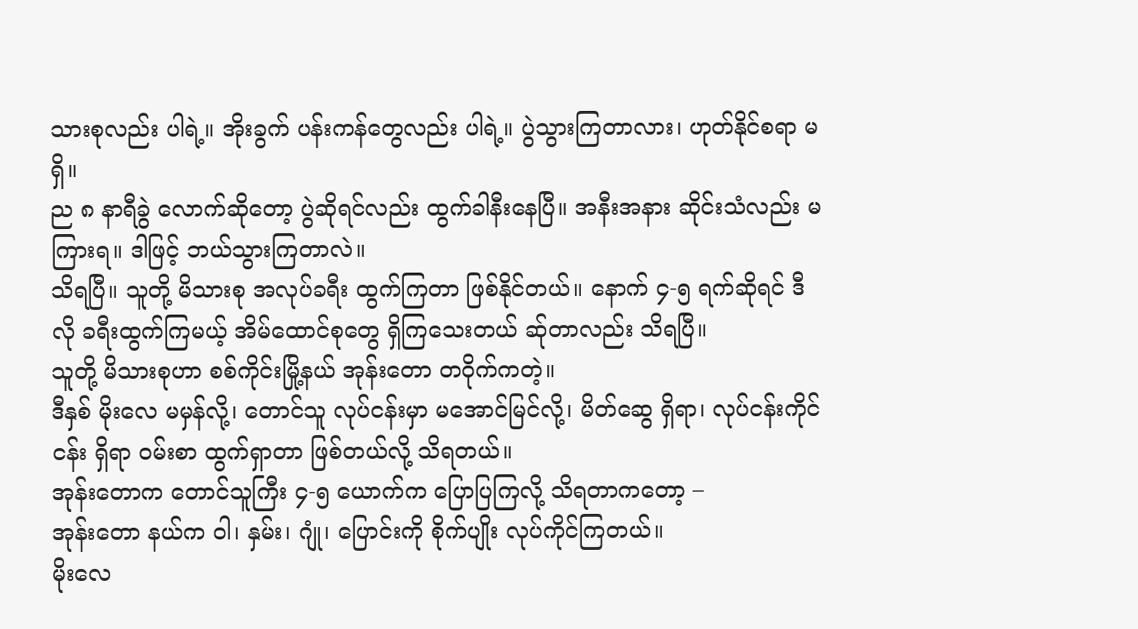သားစုလည်း ပါရဲ့။ အိုးခွက် ပန်းကန်တွေလည်း ပါရဲ့။ ပွဲသွားကြတာလား၊ ဟုတ်နိုင်စရာ မရှိ။
ည ၈ နာရီခွဲ လောက်ဆိုတော့ ပွဲဆိုရင်လည်း ထွက်ခါနီးနေပြီ။ အနီးအနား ဆိုင်းသံလည်း မကြားရ။ ဒါဖြင့် ဘယ်သွားကြတာလဲ။
သိရပြီ။ သူတို့ မိသားစု အလုပ်ခရီး ထွက်ကြတာ ဖြစ်နိုင်တယ်။ နောက် ၄-၅ ရက်ဆိုရင် ဒီလို ခရီးထွက်ကြမယ့် အိမ်ထောင်စုတွေ ရှိကြသေးတယ် ဆ်ုတာလည်း သိရပြီ။
သူတို့ မိသားစုဟာ စစ်ကိုင်းမြို့နယ် အုန်းတော တဝိုက်ကတဲ့။
ဒီနှစ် မိုးလေ မမှန်လို့၊ တောင်သူ လုပ်ငန်းမှာ မအောင်မြင်လို့၊ မိတ်ဆွေ ရှိရာ၊ လုပ်ငန်းကိုင်ငန်း ရှိရာ ဝမ်းစာ ထွက်ရှာတာ ဖြစ်တယ်လို့ သိရတယ်။
အုန်းတောက တောင်သူကြီး ၄-၅ ယောက်က ပြောပြကြလို့ သိရတာကတော့ –
အုန်းတော နယ်က ဝါ၊ နှမ်း၊ ဂျုံ၊ ပြောင်းကို စိုက်ပျိုး လုပ်ကိုင်ကြတယ်။
မိုးလေ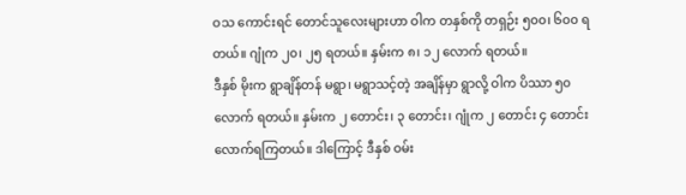ဝသ ကောင်းရင် တောင်သူလေးများဟာ ဝါက တနှစ်ကို တရှဉ်း ၅၀၀၊ ၆၀၀ ရတယ်။ ဂျုံက ၂၀၊ ၂၅ ရတယ်။ နှမ်းက ၈၊ ၁၂ လောက် ရတယ်။
ဒီနှစ် မိုးက ရွာချိန်တန် မရွာ၊ မရွာသင့်တဲ့ အချိန်မှာ ရွာလို့ ဝါက ပိဿာ ၅၀ လောက် ရတယ်။ နှမ်းက ၂ တောင်း၊ ၃ တောင်း၊ ဂျုံက ၂ တောင်း ၄ တောင်း လောက်ရကြတယ်။ ဒါကြောင့် ဒီနှစ် ဝမ်း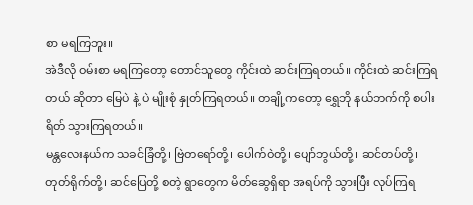စာ မရကြဘူး။
အဲဒီလို ဝမ်းစာ မရကြတော့ တောင်သူတွေ ကိုင်းထဲ ဆင်းကြရတယ်။ ကိုင်းထဲ ဆင်းကြရတယ် ဆိုတာ မြေပဲ နဲ့ ပဲ မျိုးစုံ နှုတ်ကြရတယ်။ တချို့ကတော့ ရွှေဘို နယ်ဘက်ကို စပါးရိတ် သွားကြရတယ်။
မန္တလေးနယ်က သခင်ခြံတို့၊ ဗြဲတရော်တို့၊ ပေါက်ဝဲတို့၊ ပျော်ဘွယ်တို့၊ ဆင်တပ်တို့၊ တုတ်ရိုက်တို့၊ ဆင်ပြေတို့ စတဲ့ ရွာတွေက မိတ်ဆွေရှိရာ အရပ်ကို သွားပြီး လုပ်ကြရ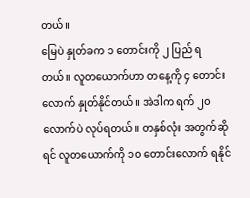တယ်။
မြေပဲ နှုတ်ခက ၁ တောင်းကို ၂ ပြည် ရတယ်။ လူတယောက်ဟာ တနေ့ကို ၄ တောင်းလောက် နှုတ်နိုင်တယ်။ အဲဒါက ရက် ၂၀ လောက်ပဲ လုပ်ရတယ်။ တနှစ်လုံး အတွက်ဆိုရင် လူတယောက်ကို ၁၀ တောင်းလောက် ရနိုင်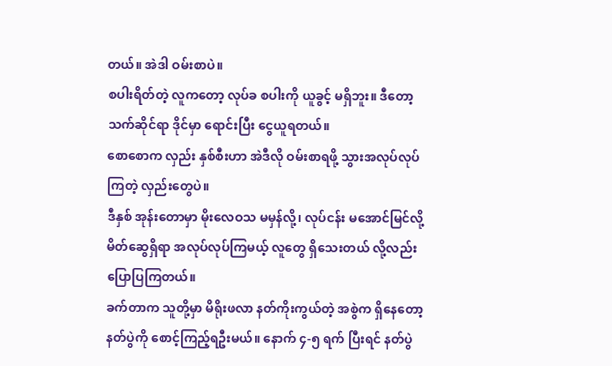တယ်။ အဲဒါ ဝမ်းစာပဲ။
စပါးရိတ်တဲ့ လူကတော့ လုပ်ခ စပါးကို ယူခွင့် မရှိဘူး။ ဒီတော့ သက်ဆိုင်ရာ ဒိုင်မှာ ရောင်းပြီး ငွေယူရတယ်။
စောစောက လှည်း နှစ်စီးဟာ အဲဒီလို ဝမ်းစာရဖို့ သွားအလုပ်လုပ်ကြတဲ့ လှည်းတွေပဲ။
ဒီနှစ် အုန်းတောမှာ မိုးလေဝသ မမှန်လို့၊ လုပ်ငန်း မအောင်မြင်လို့ မိတ်ဆွေရှိရာ အလုပ်လုပ်ကြမယ့် လူတွေ ရှိသေးတယ် လို့လည်း ပြောပြကြတယ်။
ခက်တာက သူတို့မှာ မိရိုးဖလာ နတ်ကိုးကွယ်တဲ့ အစွဲက ရှိနေတော့ နတ်ပွဲကို စောင့်ကြည့်ရဦးမယ်။ နောက် ၄-၅ ရက် ပြီးရင် နတ်ပွဲ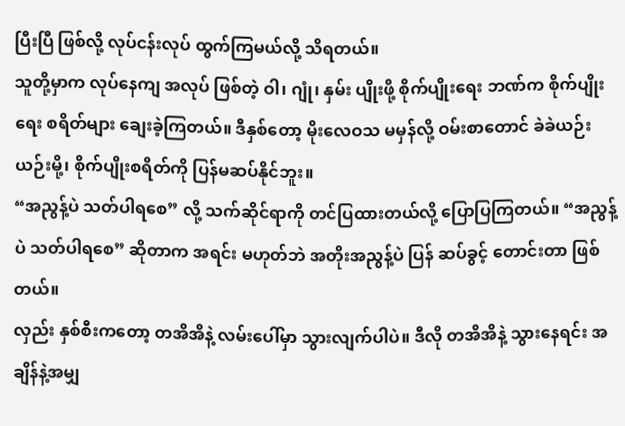ပြီးပြီ ဖြစ်လို့ လုပ်ငန်းလုပ် ထွက်ကြမယ်လို့ သိရတယ်။
သူတို့မှာက လုပ်နေကျ အလုပ် ဖြစ်တဲ့ ဝါ၊ ဂျုံ၊ နှမ်း ပျိုးဖို့ စိုက်ပျိုးရေး ဘဏ်က စိုက်ပျိုးရေး စရိတ်များ ချေးခဲ့ကြတယ်။ ဒီနှစ်တော့ မိုးလေဝသ မမှန်လို့ ဝမ်းစာတောင် ခဲခဲယဉ်းယဉ်းမို့၊ စိုက်ပျိုးစရိတ်ကို ပြန်မဆပ်နိုင်ဘူး။
“အညွန့်ပဲ သတ်ပါရစေ” လို့ သက်ဆိုင်ရာကို တင်ပြထားတယ်လို့ ပြောပြကြတယ်။ “အညွန့်ပဲ သတ်ပါရစေ” ဆိုတာက အရင်း မဟုတ်ဘဲ အတိုးအညွန့်ပဲ ပြန် ဆပ်ခွင့် တောင်းတာ ဖြစ်တယ်။
လှည်း နှစ်စီးကတော့ တအိအိနဲ့ လမ်းပေါ်မှာ သွားလျက်ပါပဲ။ ဒီလို တအိအိနဲ့ သွားနေရင်း အချိန်နဲ့အမျှ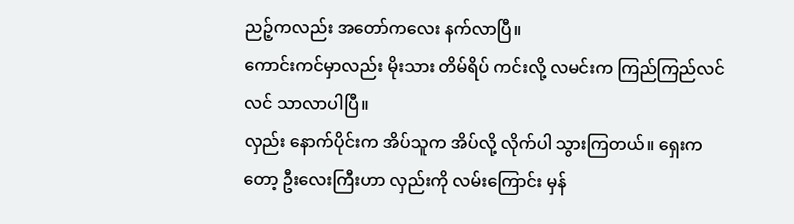ညဉ့်ကလည်း အတော်ကလေး နက်လာပြီ။
ကောင်းကင်မှာလည်း မိုးသား တိမ်ရိပ် ကင်းလို့ လမင်းက ကြည်ကြည်လင်လင် သာလာပါပြီ။
လှည်း နောက်ပိုင်းက အိပ်သူက အိပ်လို့ လိုက်ပါ သွားကြတယ်။ ရှေးကတော့ ဦးလေးကြီးဟာ လှည်းကို လမ်းကြောင်း မှန်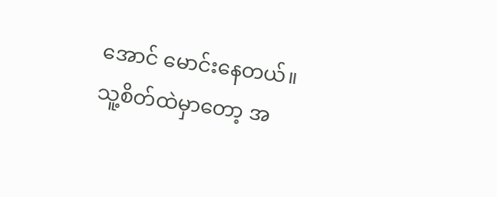အောင် မောင်းနေတယ်။
သူ့စိတ်ထဲမှာတော့ အ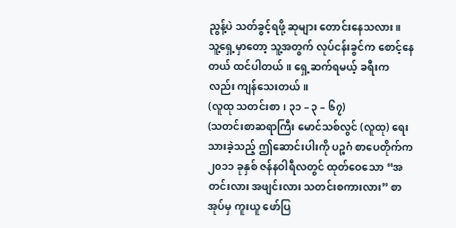ညွန့်ပဲ သတ်ခွင့်ရဖို့ ဆုများ တောင်းနေသလား။
သူ့ရှေ့မှာတော့ သူ့အတွက် လုပ်ငန်းခွင်က စောင့်နေတယ် ထင်ပါတယ်။ ရှေ့ဆက်ရမယ့် ခရီးကလည်း ကျန်သေးတယ်။
(လူထု သတင်းစာ၊ ၃၁ – ၃ – ၆၇)
(သတင်းစာဆရာကြီး မောင်သစ်လွင် (လူထု) ရေးသားခဲ့သည့် ဤဆောင်းပါးကို ပဉ္စဂံ စာပေတိုက်က ၂၀၁၁ ခုနှစ် ဇန်နဝါရီလတွင် ထုတ်ဝေသော “အတင်းလား အဖျင်းလား သတင်းစကားလား” စာအုပ်မှ ကူးယူ ဖော်ပြ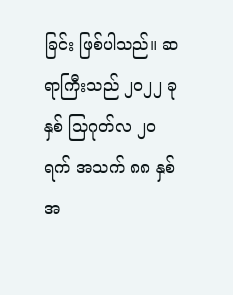ခြင်း ဖြစ်ပါသည်။ ဆရာကြီးသည် ၂၀၂၂ ခုနှစ် သြဂုတ်လ ၂၀ ရက် အသက် ၈၈ နှစ် အ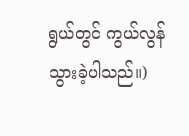ရွယ်တွင် ကွယ်လွန်သွားခဲ့ပါသည်။)